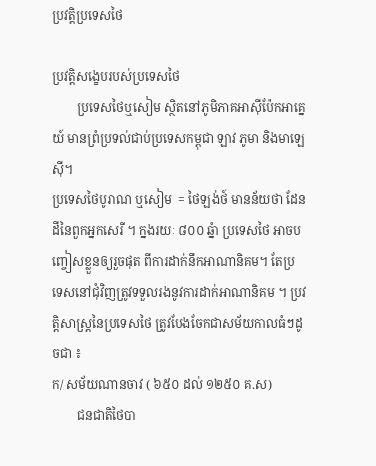ប្រវត្តិប្រទេសថៃ

ប្រវត្តិសង្ខេបរបស់ប្រទេសថៃ
        ប្រទេសថៃឬសៀម ស្ថិតនៅភូមិភាគអាស៊ីប៉ែកអាគ្នេយ៍ មានព្រំប្រទល់ជាប់ប្រទេសកម្ពុជា ឡាវ ភូមា និងមាឡេស៊ី។
ប្រទេសថៃបូរាណ ឬសៀម  = ថៃឡង់ថ៍ មានន័យថា ដែនដីនៃពួកអ្នកសេរី ។ ក្នងរយៈ ៨០០ ឆ្នំា ប្រទេសថៃ អាចបញ្ចៀសខ្លួនឲ្យរួចផុត ពីការដាក់នឹកអាណានិគម។ តែប្រទេសនៅជុំវិញត្រូវទទួលរងនូវការដាក់អាណានិគម ។ ប្រវត្តិសាស្រ្តនៃប្រទេសថៃ ត្រូវបែងចែកជាសម័យកាលធំៗដូចជា ៖
ក/ សម័យណានចាវ ( ៦៥០ ដល់ ១២៥០ គ.ស)
        ជនជាតិថៃបា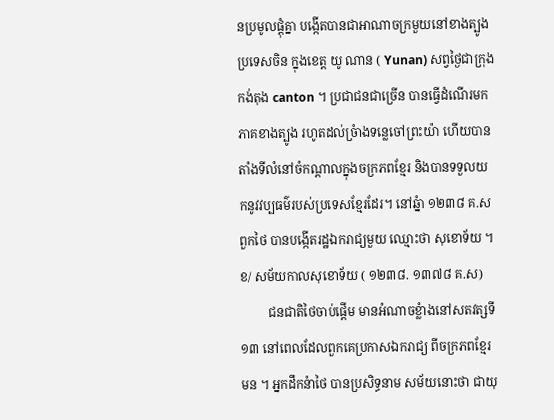នប្រមូលផ្តុំគ្នា បង្កើតបានជាអាណាចក្រមួយនៅខាងត្បូងប្រទេសចិន ក្នុងខេត្ត យូ ណាន ( Yunan) សព្វថ្ងៃជាក្រុង កង់តុង canton ។ ប្រជាជនជាច្រើន បានធ្វើដំណើរមកភាគខាងត្បូង រហូតដល់ច្រំាងទន្លេចៅព្រះយ៉ា ហើយបានតាំងទីលំនៅចំកណ្តាលក្នុងចក្រភពខ្មែរ និងបានទទួលយកនូវវប្បធម៌របស់ប្រទេសខ្មែរដែរ។ នៅឆ្នំា ១២៣៨ គ.ស ពួកថៃ បានបង្កើតរដ្ឋឯករាជ្យមួយ ឈ្មោះថា សុខោទ័យ ។
ខ/ សម័យកាលសុខោទ័យ ( ១២៣៨. ១៣៧៨ គ.ស)
         ជនជាតិថៃចាប់ផ្តើម មានអំណាចខ្លំាងនៅសតវត្សទី១៣ នៅពេលដែលពួកគេប្រកាសឯករាជ្យ ពីចក្រភពខ្មែរ មន ។ អ្នកដឹកនំាថៃ បានប្រសិទ្ធនាម សម័យនោះថា ជាយុ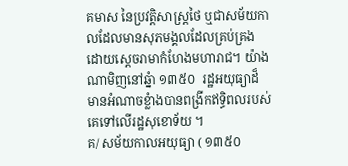គមាស នៃប្រវត្តិសាស្រ្តថៃ ឬជាសម័យកាលដែលមានសុភមង្គលដែលគ្រប់គ្រងដោយស្តេចរាមាកំហែងមហារាជ។ យ៉ាងណាមិញនៅឆ្នំា ១៣៥០  រដ្ឋអយុធ្យាដ៏មានអំណាចខ្លំាងបានពង្រីកឥទ្ធិពលរបស់គេទៅលើរដ្ឋសុខោទ័យ ។
គ/ សម័យកាលអយុធ្យា ( ១៣៥០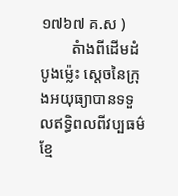១៧៦៧ គ.ស )
        តំាងពីដើមដំបូងម្ល៉េះ ស្តេចនៃក្រុងអយុធ្យាបានទទួលឥទ្ធិពលពីវប្បធម៌ខ្មែ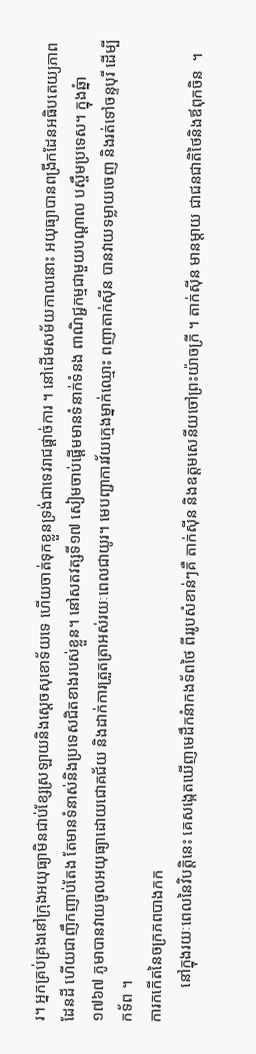រ។ អ្នកគ្រប់គ្រងនៅក្រុងអយុធ្យាមិនជាប់ខ្សែស្រឡាយនិងស្តេចសុខោទ័យទេ ហើយចាត់ទុកខ្លួនទ្រង់ជាទេវរាជផ្តាច់ការ ។ នៅដើមសម័យកាលនោះ អយុធ្យាបានពង្រីកដែនអធិបតេយ្យភាពដែនដី ហើយជាញឹកញាប់តែង តែមានទំនាស់និងប្រទេសជិតខាងរបស់ខ្លួន។ នៅសតវត្សទី១៧ សៀមចាប់ផ្តើមមានទំនាក់ទំនង ពាណិជ្ជកម្មជាមួយបណ្តាល បស្ចឹមប្រទេស។ ក្នុងឆ្នំា ១៧៦៧ ភូមាបានវាយចូលអយុធ្យាដោយជោគជ័យ និងដាក់ការត្រួតត្រាអស់រយៈពេលជាយូរ។ មេបញ្ជាការវ័យក្មេងម្នាក់ឈ្មោះ ពញាតាក់ស៊ីន បានវាយទម្លាយចេញ និងរត់ទៅចន្ទបុរី ដើម្បីកទ័ព ។
ការកកើតនៃចក្រភពបាងកក
         នៅក្នុងរយៈពេលនៃវិបត្តិនេះ គេសង្កេតឃើញមេដឹកនំាកងទ័ពថៃ ពីររូបសំខាន់ៗគឺ តាក់ស៊ីន និងឧត្តមសេនីយចៅព្រះយ៉ាចក្រី ។ តាក់ស៊ីន មានម្តាយ ជាជនជាតិថៃនិងឪពុកចិន  ។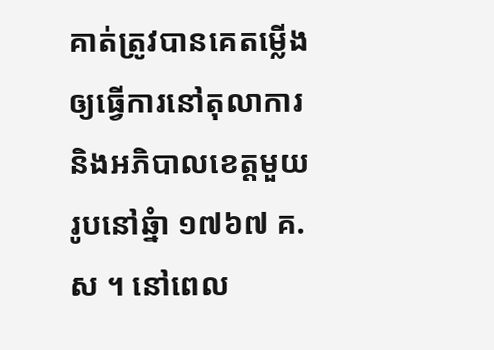គាត់ត្រូវបានគេតម្លើងឲ្យធ្វើការនៅតុលាការ និងអភិបាលខេត្តមួយរូបនៅឆ្នំា ១៧៦៧ គ.ស ។ នៅពេល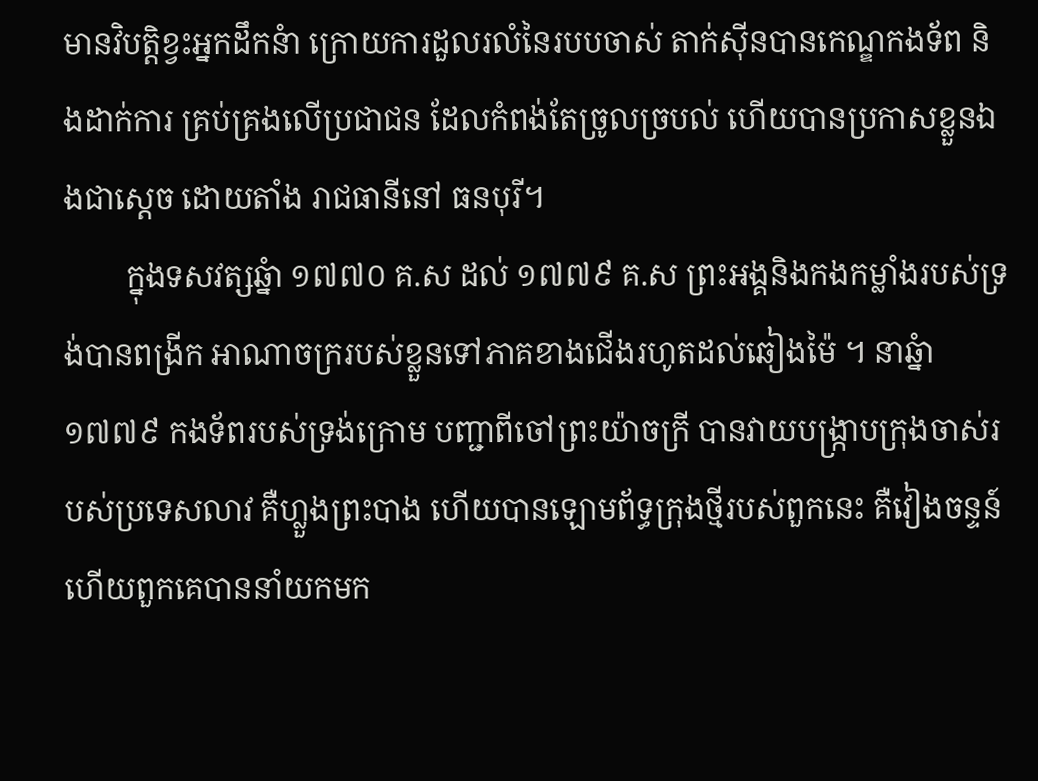មានវិបត្តិខ្វះអ្នកដឹកនំា ក្រោយការដួលរលំនៃរបបចាស់ តាក់ស៊ីនបានកេណ្ឌកងទ័ព និងដាក់ការ គ្រប់គ្រងលើប្រជាជន ដែលកំពង់តែច្រូលច្របល់ ហើយបានប្រកាសខ្លួនឯងជាស្តេច ដោយតាំង រាជធានីនៅ ធនបុរី។
        ក្នុងទសវត្សឆ្នំា ១៧៧០ គ.ស ដល់ ១៧៧៩ គ.ស ព្រះអង្គនិងកងកម្លាំងរបស់ទ្រង់បានពង្រីក អាណាចក្ររបស់ខ្លួនទៅភាគខាងជើងរហូតដល់ឆៀងម៉ៃ ។ នាឆ្នំា ១៧៧៩ កងទ័ពរបស់ទ្រង់ក្រោម បញ្ជាពីចៅព្រះយ៉ាចក្រី បានវាយបង្រ្កាបក្រុងចាស់របស់ប្រទេសលាវ គឺហ្លួងព្រះបាង ហើយបានឡោមព័ទ្ធក្រុងថ្មីរបស់ពួកនេះ គឺវៀងចន្ទន៍ ហើយពួកគេបាននាំយកមក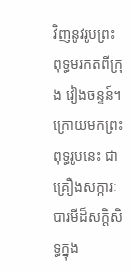វិញនូវរូបព្រះពុទ្ធមរកតពីក្រុង វៀងចន្ទន៍។ ក្រោយមកព្រះពុទ្ធរូបនេះ ជាគ្រឿងសក្ការៈបារមីដ៏សក្តិសិទ្ធក្នុង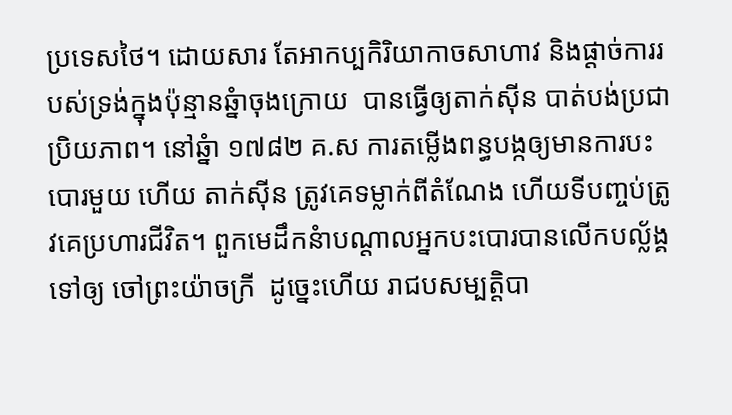ប្រទេសថៃ។ ដោយសារ តែអាកប្បកិរិយាកាចសាហាវ និងផ្តាច់ការរបស់ទ្រង់ក្នុងប៉ុន្មានឆ្នំាចុងក្រោយ  បានធ្វើឲ្យតាក់ស៊ីន បាត់បង់ប្រជាប្រិយភាព។ នៅឆ្នំា ១៧៨២ គ.ស ការតម្លើងពន្ធបង្កឲ្យមានការបះបោរមួយ ហើយ តាក់ស៊ីន ត្រូវគេទម្លាក់ពីតំណែង ហើយទីបញ្ចប់ត្រូវគេប្រហារជីវិត។ ពួកមេដឹកនំាបណ្តាលអ្នកបះបោរបានលើកបល្ល័ង្គទៅឲ្យ ចៅព្រះយ៉ាចក្រី  ដូច្នេះហើយ រាជបសម្បត្តិបា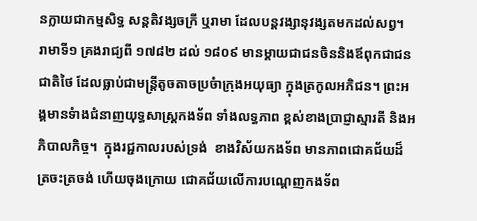នក្លាយជាកម្មសិទ្ធ សន្តតិវង្សចក្រី ឬរាមា ដែលបន្តវង្សានុវង្សតមកដល់សព្វ។
រាមាទី១ គ្រងរាជ្យពី ១៧៨២ ដល់ ១៨០៩ មានម្តាយជាជនចិននិងឪពុកជាជនជាតិថៃ ដែលធ្លាប់ជាមន្រ្តីតូចតាចប្រចំាក្រុងអយុធ្យា ក្នុងត្រកូលអភិជន។ ព្រះអង្គមានទំាងជំនាញយុទ្ធសាស្រ្តកងទ័ព ទាំងលទ្ធភាព ខ្ពស់ខាងប្រាជ្ញាស្មារតី និងអភិបាលកិច្ច។  ក្នុងរជ្ជកាលរបស់ទ្រង់  ខាងវិស័យកងទ័ព មានភាពជោគជ័យដ៏ត្រចះត្រចង់ ហើយចុងក្រោយ ជោគជ័យលើការបណ្តេញកងទ័ព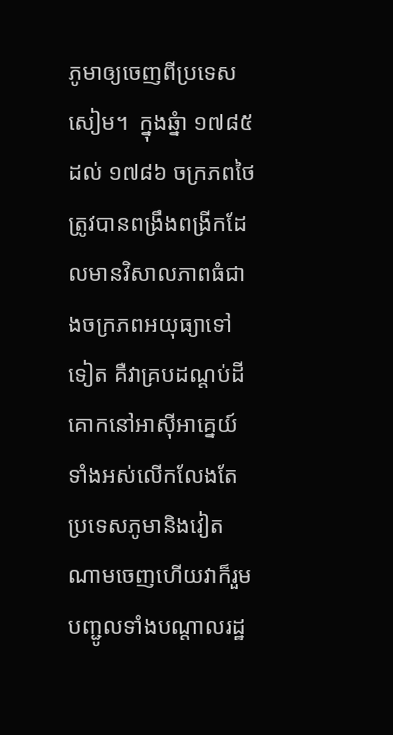ភូមាឲ្យចេញពីប្រទេសសៀម។  ក្នុងឆ្នំា ១៧៨៥ ដល់ ១៧៨៦ ចក្រភពថៃត្រូវបានពង្រឹងពង្រីកដែលមានវិសាលភាពធំជាងចក្រភពអយុធ្យាទៅទៀត គឺវាគ្របដណ្តប់ដីគោកនៅអាស៊ីអាគ្នេយ៍ទាំងអស់លើកលែងតែ ប្រទេសភូមានិងវៀតណាមចេញហើយវាក៏រួមបញ្ជូលទាំងបណ្តាលរដ្ឋ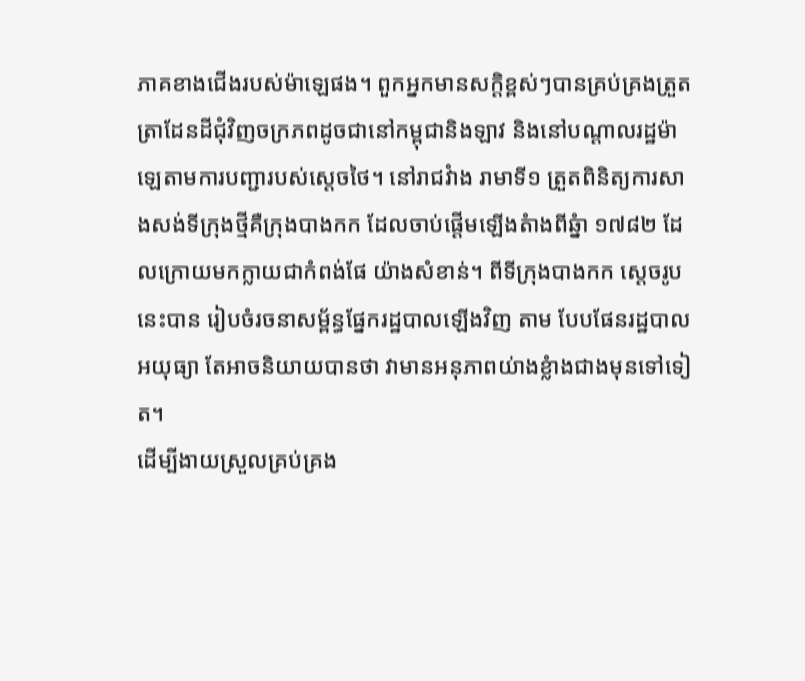ភាគខាងជើងរបស់ម៉ាឡេផង។ ពួកអ្នកមានសក្តិខ្ពស់ៗបានគ្រប់គ្រងត្រួតត្រាដែនដីជុំវិញចក្រភពដូចជានៅកម្ពុជានិងឡាវ និងនៅបណ្តាលរដ្ឋម៉ាឡេតាមការបញ្ជារបស់ស្តេចថៃ។ នៅរាជវំាង រាមាទី១ ត្រួតពិនិត្យការសាងសង់ទីក្រុងថ្មីគឺក្រុងបាងកក ដែលចាប់ផ្តើមឡើងតំាងពីឆ្នំា ១៧៨២ ដែលក្រោយមកក្លាយជាកំពង់ផែ យ៉ាងសំខាន់។ ពីទីក្រុងបាងកក ស្តេចរូបនេះបាន រៀបចំរចនាសម្ព័ន្ធផ្នែករដ្ឋបាលឡើងវិញ តាម បែបផែនរដ្ឋបាលអយុធ្យា តែអាចនិយាយបានថា វាមានអនុភាពយ់ាងខ្លំាងជាងមុនទៅទៀត។
ដើម្បីងាយស្រួលគ្រប់គ្រង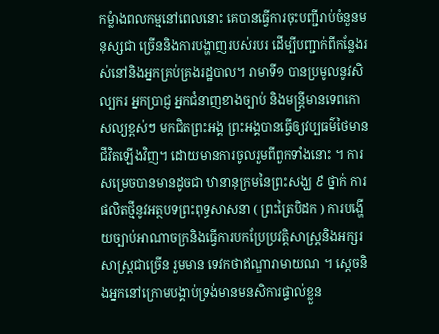កម្លំាងពលកម្មនៅពេលនោះ គេបានធ្វើការចុះបញ្ជីរាប់ចំនួនមនុស្សជា ច្រើននិងការបង្ហាញរបស់របរ ដើម្បីបញ្ជាក់ពីកន្លែងរស់នៅនិងអ្នកគ្រប់គ្រងរដ្ឋបាល។ រាមាទី១ បានប្រមូលនូវសិល្បករ អ្នកប្រាជ្ញ អ្នកជំនាញខាងច្បាប់ និងមន្រ្តីមានទេពកោសល្យខ្ពស់ៗ មកជិតព្រះអង្គ ព្រះអង្គបានធ្វើឲ្យវប្បធម៌ថៃមានជីវិតឡើងវិញ។ ដោយមានការចូលរួមពីពួកទាំងនោះ ។ ការសម្រេចបានមានដូចជា ឋានានុក្រមនៃព្រះសង្ឃ ៩ ថ្នាក់ ការផលិតថ្មីនូវអត្ថបទព្រះពុទ្ធសាសនា ( ព្រះត្រៃបិដក ) ការបង្ហើយច្បាប់អាណាចក្រនិងធ្វើការបកប្រែប្រវត្តិសាស្រ្តនិងអក្សរសាស្រ្តជាច្រើន រួមមាន ទេវកថាឥណ្ឌារាមាយណ ។ ស្តេចនិងអ្នកនៅក្រោមបង្គាប់ទ្រង់មានមនសិការផ្ទាល់ខ្លួន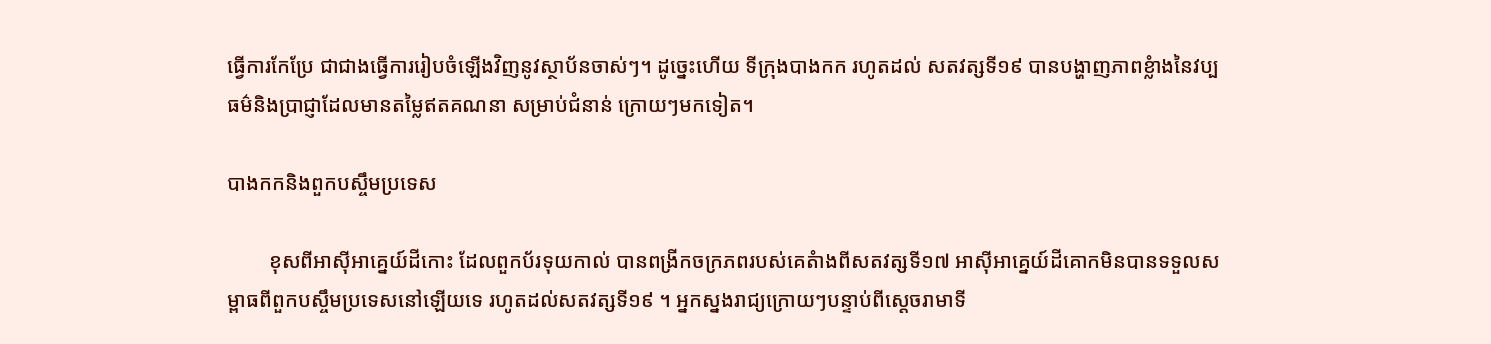ធ្វើការកែប្រែ ជាជាងធ្វើការរៀបចំឡើងវិញនូវស្ថាប័នចាស់ៗ។ ដូច្នេះហើយ ទីក្រុងបាងកក រហូតដល់ សតវត្សទី១៩ បានបង្ហាញភាពខ្លំាងនៃវប្បធម៌និងប្រាជ្ញាដែលមានតម្លៃឥតគណនា សម្រាប់ជំនាន់ ក្រោយៗមកទៀត។

បាងកកនិងពួកបស្ចឹមប្រទេស

        ខុសពីអាស៊ីអាគ្នេយ៍ដីកោះ ដែលពួកប័រទុយកាល់ បានពង្រីកចក្រភពរបស់គេតំាងពីសតវត្សទី១៧ អាស៊ីអាគ្នេយ៍ដីគោកមិនបានទទួលសម្ពាធពីពួកបស្ចឹមប្រទេសនៅឡើយទេ រហូតដល់សតវត្សទី១៩ ។ អ្នកស្នងរាជ្យក្រោយៗបន្ទាប់ពីស្តេចរាមាទី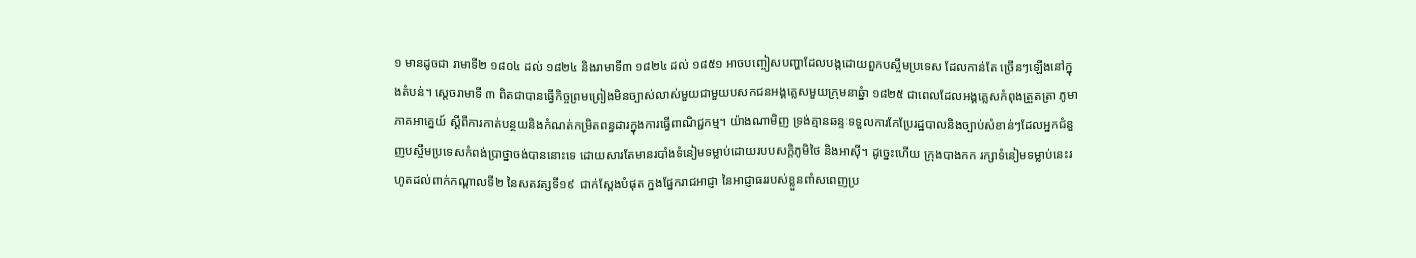១ មានដូចជា រាមាទី២ ១៨០៤ ដល់ ១៨២៤ និងរាមាទី៣ ១៨២៤ ដល់ ១៨៥១ អាចបញ្ចៀសបញ្ហាដែលបង្កដោយពួកបស្ចឹមប្រទេស ដែលកាន់តែ ច្រើនៗឡើងនៅក្នុងតំបន់។ ស្តេចរាមាទី ៣ ពិតជាបានធ្វើកិច្ចព្រមព្រៀងមិនច្បាស់លាស់មួយជាមួយបសកជនអង្គគ្លេសមួយក្រុមនាឆ្នំា ១៨២៥ ជាពេលដែលអង្គគ្លេសកំពុងត្រួតត្រា ភូមាភាគអាគ្នេយ៍ ស្តីពីការកាត់បន្ថយនិងកំណត់កម្រិតពន្ធដារក្នុងការធ្វើពាណិជ្ជកម្ម។ យ៉ាងណាមិញ ទ្រង់គ្មានឆន្ទៈទទួលការកែប្រែរដ្ឋបាលនិងច្បាប់សំខាន់ៗដែលអ្នកជំនួញបស្ចឹមប្រទេសកំពង់ប្រាថ្នាចង់បាននោះទេ ដោយសារតែមានរបាំងទំនៀមទម្លាប់ដោយរបបសក្តិភូមិថៃ និងអាស៊ី។ ដូច្នេះហើយ ក្រុងបាងកក រក្សាទំនៀមទម្លាប់នេះរហូតដល់ពាក់កណ្តាលទី២ នៃសតវត្សទី១៩  ជាក់ស្តែងបំផុត ក្នងផ្នែករាជអាជ្ញា នៃអាជ្ញាធររបស់ខ្លួនពាំសពេញប្រ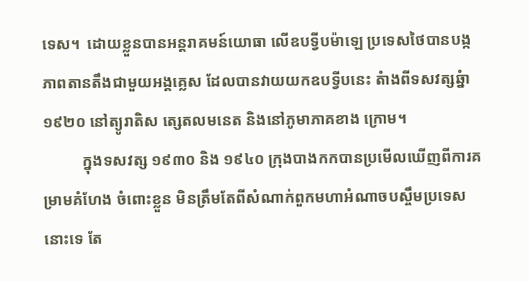ទេស។  ដោយខ្លួនបានអន្តរាគមន៍យោធា លើឧបទ្វីបម៉ាឡេ ប្រទេសថៃបានបង្កភាពតានតឹងជាមួយអង្គគ្លេស ដែលបានវាយយកឧបទ្វីបនេះ តំាងពីទសវត្សឆ្នំា ១៩២០ នៅត្យូរាតិស ត្សេតលមនេត និងនៅភូមាភាគខាង ក្រោម។
          ក្នុងទសវត្ស ១៩៣០ និង ១៩៤០ ក្រុងបាងកកបានប្រមើលឃើញពីការគម្រាមគំហែង ចំពោះខ្លួន មិនត្រឹមតែពីសំណាក់ពួកមហាអំណាចបស្ចឹមប្រទេសនោះទេ តែ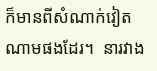ក៏មានពីសំណាក់វៀតណាមផងដែរ។  នារវាង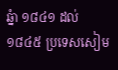ឆ្នំា ១៨៤១ ដល់ ១៨៤៥ ប្រទេសសៀម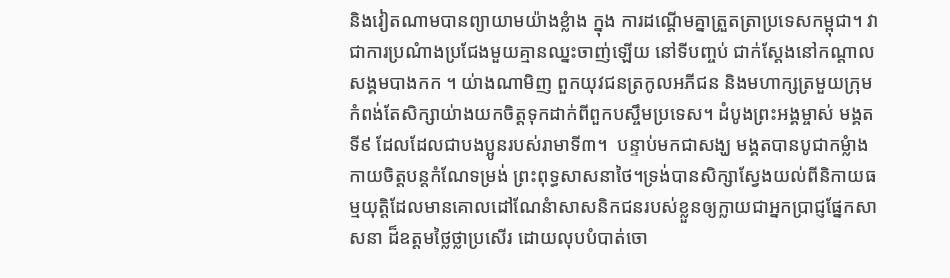និងវៀតណាមបានព្យាយាមយ៉ាងខ្លំាង ក្នុង ការដណ្តើមគ្នាត្រួតត្រាប្រទេសកម្ពុជា។ វាជាការប្រណំាងប្រជែងមួយគ្មានឈ្នះចាញ់ឡើយ នៅទីបញ្ចប់ ជាក់ស្តែងនៅកណ្តាលសង្គមបាងកក ។ យ់ាងណាមិញ ពួកយុវជនត្រកូលអភីជន និងមហាក្សត្រមួយក្រុមកំពង់តែសិក្សាយ់ាងយកចិត្តទុកដាក់ពីពួកបស្ចឹមប្រទេស។ ដំបូងព្រះអង្គម្ចាស់ មង្គតទី៩ ដែលដែលជាបងប្អូនរបស់រាមាទី៣។  បន្ទាប់មកជាសង្ឃ មង្គតបានបូជាកម្លំាងកាយចិត្តបន្តកំណែទម្រង់ ព្រះពុទ្ធសាសនាថៃ។ទ្រង់បានសិក្សាស្វែងយល់ពីនិកាយធម្មយុត្តិដែលមានគោលដៅណែនំាសាសនិកជនរបស់ខ្លួនឲ្យក្លាយជាអ្នកប្រាជ្ញផ្នែកសាសនា ដ៏ឧត្តមថ្លៃថ្លាប្រសើរ ដោយលុបបំបាត់ចោ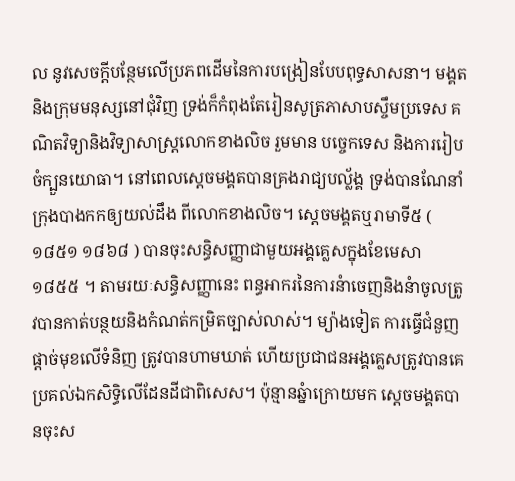ល នូវសេចក្តីបន្ថែមលើប្រភពដើមនៃការបង្រៀនបែបពុទ្ធសាសនា។ មង្គត និងក្រុមមនុស្សនៅជុំវិញ ទ្រង់ក៏កំពុងតែរៀនសូត្រភាសាបស្ចឹមប្រទេស គណិតវិទ្យានិងវិទ្យាសាស្រ្តលោកខាងលិច រួមមាន បច្ចេកទេស និងការរៀបចំក្បួនយោធា។ នៅពេលស្តេចមង្គតបានគ្រងរាជ្យបល្ល័ង្គ ទ្រង់បានណែនាំក្រុងបាងកកឲ្យយល់ដឹង ពីលោកខាងលិច។ ស្តេចមង្គតឬរាមាទី៥ ( ១៨៥១ ១៨៦៨ ) បានចុះសន្ធិសញ្ញាជាមួយអង្គគ្លេសក្នុងខែមេសា ១៨៥៥ ។ តាមរយៈសន្ធិសញ្ញានេះ ពន្ធអាករនៃការនំាចេញនិងនំាចូលត្រូវបានកាត់បន្ថយនិងកំណត់កម្រិតច្បាស់លាស់។ ម្យ៉ាងទៀត ការធ្វើជំនួញផ្តាច់មុខលើទំនិញ ត្រូវបានហាមឃាត់ ហើយប្រជាជនអង្គគ្លេសត្រូវបានគេប្រគល់ឯកសិទ្ធិលើដែនដីជាពិសេស។ ប៉ុន្មានឆ្នំាក្រោយមក ស្តេចមង្គតបានចុះស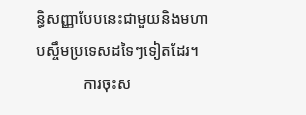ន្ធិសញ្ញាបែបនេះជាមួយនិងមហាបស្ចឹមប្រទេសដទៃៗទៀតដែរ។
            ការចុះស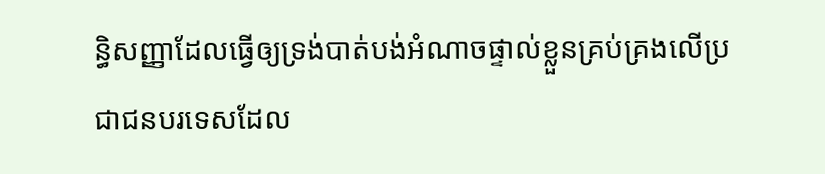ន្ធិសញ្ញាដែលធ្វើឲ្យទ្រង់បាត់បង់អំណាចផ្ទាល់ខ្លួនគ្រប់គ្រងលើប្រជាជនបរទេសដែល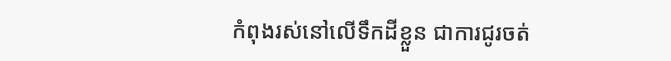កំពុងរស់នៅលើទឹកដីខ្លួន ជាការជូរចត់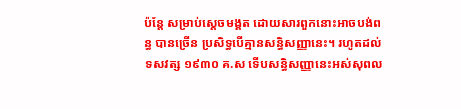ប៉ន្តែ សម្រាប់ស្តេចមង្គត ដោយសារពួកនោះអាចបង់ពន្ធ បានច្រើន ប្រសិទ្ធបើគ្មានសន្ធិសញ្ញានេះ។ រហូតដល់ទសវត្ស ១៩៣០ គ.ស ទើបសន្ធិសញ្ញានេះអស់សុពល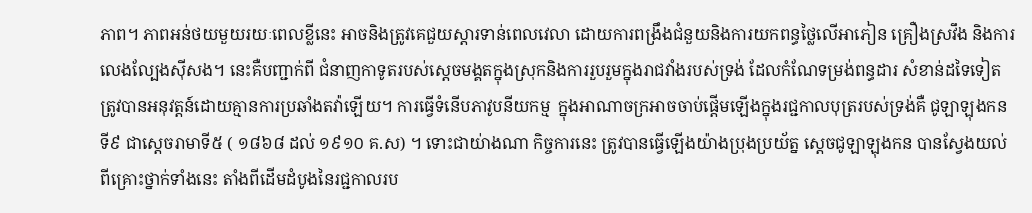ភាព។ ភាពអន់ថយមួយរយៈពេលខ្លីនេះ អាចនិងត្រូវគេជួយស្តារទាន់ពេលវេលា ដោយការពង្រឹងជំនួយនិងការយកពន្ធថ្លៃលើអាភៀន គ្រឿងស្រវឹង និងការលេងល្បែងស៊ីសង។ នេះគឺបញ្ជាក់ពី ជំនាញកាទូតរបស់ស្តេចមង្គតក្នុងស្រុកនិងការរួបរួមក្នុងរាជវាំងរបស់ទ្រង់ ដែលកំណែទម្រង់ពន្ធដារ សំខាន់ដទៃទៀត ត្រូវបានអនុវត្តន៍ដោយគ្មានការប្រឆាំងតវ៉ាឡើយ។ ការធ្វើទំនើបភាវូបនីយកម្ម  ក្នុងអាណាចក្រអាចចាប់ផ្តើមឡើងក្នុងរជ្ជកាលបុត្ររបស់ទ្រង់គឺ ជូឡាឡុងកនទី៩ ជាស្តេចរាមាទី៥ ( ១៨៦៨ ដល់ ១៩១០ គ.ស) ។ ទោះជាយ់ាងណា កិច្ចការនេះ ត្រូវបានធ្វើឡើងយ៉ាងប្រុងប្រយ័ត្ន ស្តេចជូឡាឡុងកន បានស្វែងយល់ពីគ្រោះថ្នាក់ទាំងនេះ តាំងពីដើមដំបូងនៃរជ្ជកាលរប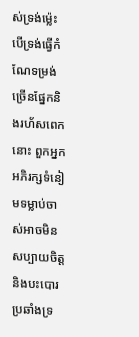ស់ទ្រង់ម៉្លេះ បើទ្រង់ធ្វើកំណែទម្រង់ច្រើនផ្នែកនិងរហ័សពេកនោះ ពួកអ្នកអភិរក្សទំនៀមទម្លាប់ចាស់អាចមិន សប្បាយចិត្ត និងបះបោរប្រឆាំងទ្រ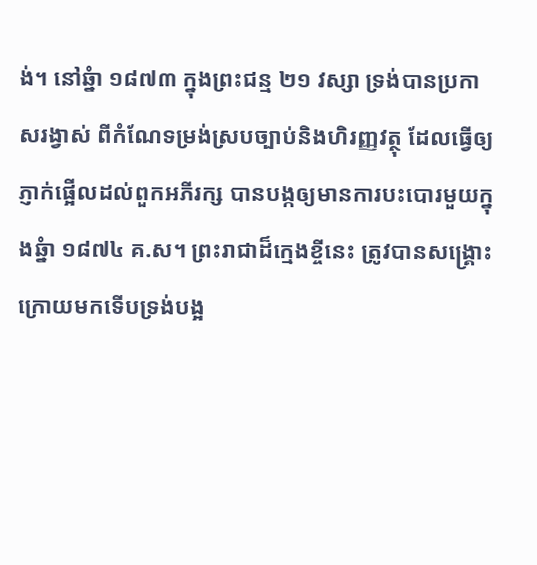ង់។ នៅឆ្នំា ១៨៧៣ ក្នុងព្រះជន្ម ២១ វស្សា ទ្រង់បានប្រកាសរង្វាស់ ពីកំណែទម្រង់ស្របច្បាប់និងហិរញ្ញវត្ថុ ដែលធ្វើឲ្យភ្ញាក់ផ្អើលដល់ពួកអភីរក្ស បានបង្កឲ្យមានការបះបោរមួយក្នុងឆ្នំា ១៨៧៤ គ.ស។ ព្រះរាជាដ៏ក្មេងខ្ចីនេះ ត្រូវបានសង្រ្គោះ ក្រោយមកទើបទ្រង់បង្អ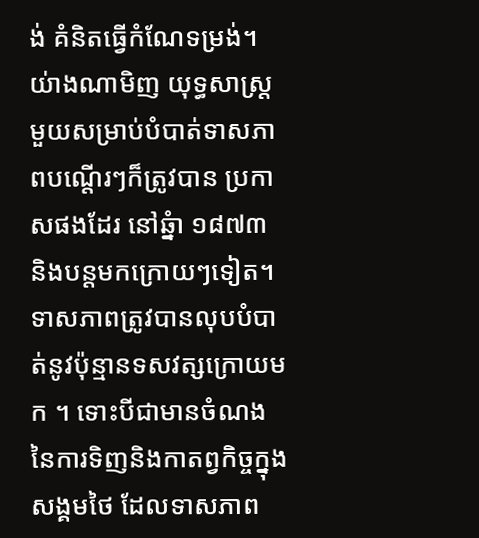ង់ គំនិតធ្វើកំណែទម្រង់។ យ់ាងណាមិញ យុទ្ធសាស្រ្តមួយសម្រាប់បំបាត់ទាសភាពបណ្តើរៗក៏ត្រូវបាន ប្រកាសផងដែរ នៅឆ្នំា ១៨៧៣ និងបន្តមកក្រោយៗទៀត។ ទាសភាពត្រូវបានលុបបំបាត់នូវប៉ុន្មានទសវត្សក្រោយមក ។ ទោះបីជាមានចំណងនៃការទិញនិងកាតព្វកិច្ចក្នុងសង្គមថៃ ដែលទាសភាព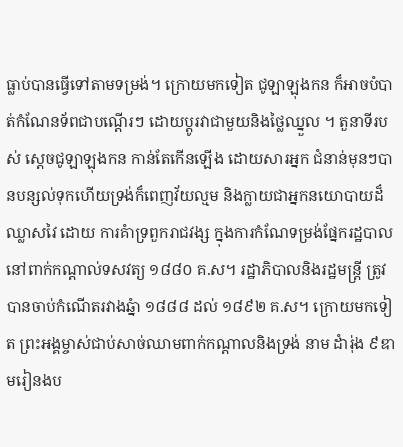ធ្លាប់បានធ្វើទៅតាមទម្រង់។ ក្រោយមកទៀត ជូឡាឡុងកន ក៏អាចបំបាត់កំណែនទ័ពជាបណ្តើរៗ ដោយប្តូរវាជាមួយនិងថ្លៃឈ្នួល ។ តួនាទីរបស់ ស្តេចជូឡាឡុងកន កាន់តែកើនឡើង ដោយសារអ្នក ជំនាន់មុនៗបានបន្សល់ទុកហើយទ្រង់ក៏ពេញវ័យល្មម និងក្លាយជាអ្នកនយោបាយដ៏ឈ្លាសវៃ ដោយ ការគំាទ្រពួករាជវង្ស ក្នុងការកំណែទម្រង់ផ្នែករដ្ឋបាលនៅពាក់កណ្តាល់ទសវត្យ ១៨៨០ គ.ស។ រដ្ឋាភិបាលនិងរដ្ឋមន្រ្តី ត្រូវបានចាប់កំណើតរវាងឆ្នំា ១៨៨៨ ដល់ ១៨៩២ គ.ស។ ក្រោយមកទៀត ព្រះអង្គម្ចាស់ជាប់សាច់ឈាមពាក់កណ្តាលនិងទ្រង់ នាម ដំារ់ុង ៩ឌាមរៀនងប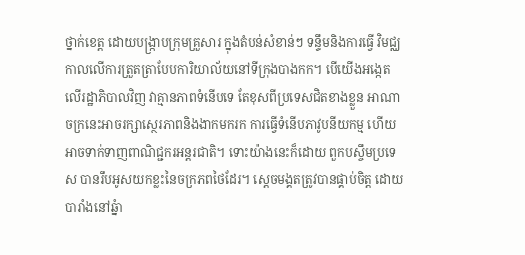ថ្នាក់ខេត្ត ដោយបង្រ្កាបក្រុមគ្រួសារ ក្នុងតំបន់សំខាន់ៗ ទន្ទឹមនិងការធ្វើ វិមជ្ឈកាលលើការត្រួតត្រាបែបការិយាល័យនៅទីក្រុងបាងកក។ បើយើងអង្កេតលើរដ្ឋាភិបាលវិញ វាគ្មានភាពទំនើបទេ តែខុសពីប្រទេសជិតខាងខ្លួន អាណាចក្រនេះអាចរក្សាស្ថេរភាពនិងងាកមករក ការធ្វើទំនើបភាវូបនីយកម្ម ហើយអាចទាក់ទាញពាណិជ្ជករអន្តរជាតិ។ ទោះយ៉ាងនេះក៏ដោយ ពួកបស្ចឹមប្រទេស បានរឹបអូសយកខ្លះនៃចក្រភពថៃដែរ។ ស្តេចមង្គតត្រូវបានផ្គាប់ចិត្ត ដោយបារាំងនៅឆ្នំា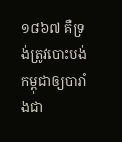១៨៦៧ គឺទ្រង់ត្រូវបោះបង់កម្ពុជាឲ្យបារាំងជា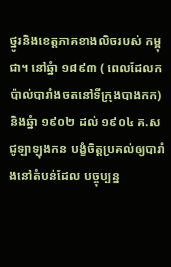ថ្នូរនិងខេត្តភាគខាងលិចរបស់ កម្ពុជា។ នៅឆ្នំា ១៨៩៣ ( ពេលដែលកប៉ាល់បារាំងចតនៅទីក្រុងបាងកក) និងឆ្នំា ១៩០២ ដល់ ១៩០៤ គ.ស ជូឡាឡុងកន បង្ខំចិត្តប្រគល់ឲ្យបារាំងនៅតំបន់ដែល បច្ចុប្បន្ន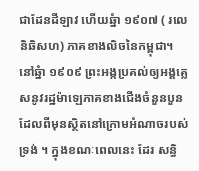ជាដែនដីឡាវ ហើយឆ្នំា ១៩០៧ ( រលេនិឆិសហ) ភាគខាងលិចនៃកម្ពុជា។ នៅឆ្នំា ១៩០៩ ព្រះអង្កប្រគល់ឲ្យអង្គគ្លេសនូវរដ្ឋម៉ាឡេភាគខាងជើងចំនួនបួន ដែលពីមុនស្ថិតនៅក្រោមអំណាចរបស់ទ្រង់ ។ ក្នុងខណៈពេលនេះ ដែរ សន្ធិ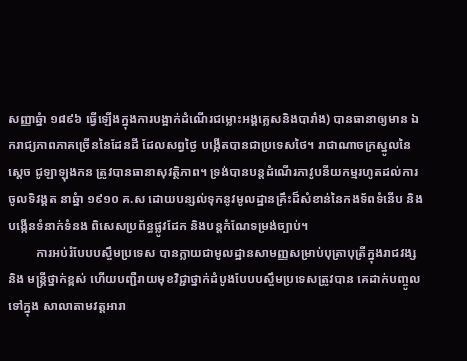សញ្ញាឆ្នំា ១៨៩៦ ធ្វើឡើងក្នុងការបង្អាក់ដំណើរជម្លោះអង្គគ្លេសនិងបារាំង) បានធានាឲ្យមាន ឯករាជ្យភាពភាគច្រើននៃដែនដី ដែលសព្វថ្ងៃ បង្កើតបានជាប្រទេសថៃ។ រាជាណាចក្រស្នូលនៃស្តេច ជូឡាឡុងកន ត្រូវបានធានាសុវត្ថិភាព។ ទ្រង់បានបន្តដំណើរភាវូបនីយកម្មរហូតដល់ការចូលទិវង្គត នាឆ្នំា ១៩១០ គ.ស ដោយបន្សល់ទុកនូវមូលដ្ឋានគ្រឹះដ៏សំខាន់នៃកងទ័ពទំនើប និងបង្កើនទំនាក់ទំនង ពិសេសប្រព័ន្ធផ្លូវដែក និងបន្តកំណែទម្រង់ច្បាប់។
         ការអប់រំបែបបស្ចឹមប្រទេស បានក្លាយជាមូលដ្ឋានសាមញ្ញសម្រាប់បុត្រាបុត្រីក្នុងរាជវង្សនិង មន្រ្តីថ្នាក់ខ្ពស់ ហើយបញ្ជឺរាយមុខវិជ្ជាថ្នាក់ដំបូងបែបបស្ចឹមប្រទេសត្រូវបាន គេដាក់បញ្ចូលទៅក្នុង សាលាតាមវត្តអារា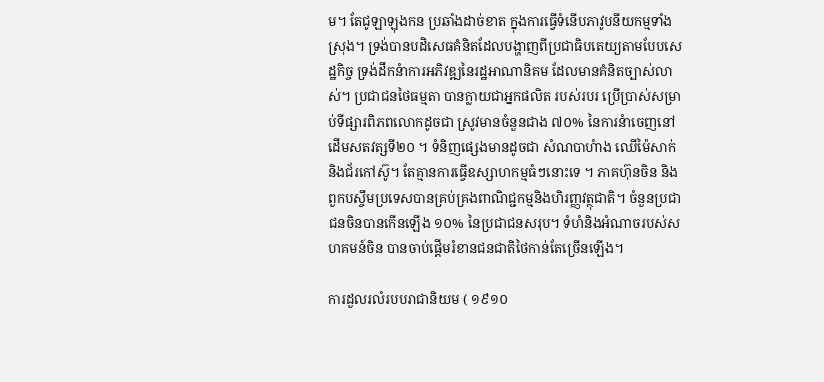ម។ តែជូឡាឡុងកន ប្រឆាំងដាច់ខាត ក្នុងការធ្វើទំនើបភាវូបនីយកម្មទាំងស្រុង។ ទ្រង់បានបដិសេធគំនិតដែលបង្ហាញពីប្រជាធិបតេយ្យតាមបែបសេដ្ឋកិច្ច ទ្រង់ដឹកនំាការអភិវឌ្ឍនៃរដ្ឋអាណានិគម ដែលមានគំនិតច្បាស់លាស់។ ប្រជាជនថៃធម្មតា បានក្លាយជាអ្នកផលិត របស់របរ ប្រើប្រាស់សម្រាប់ទីផ្សារពិភពលោកដូចជា ស្រូវមានចំនួនជាង ៧០% នៃការនំាចេញនៅដើមសតវត្សទី២០ ។ ទំនិញផ្សេងមានដូចជា សំណបាហំាង ឈើម៉ៃសាក់ និងជ័រកៅស៊ូ។ តែគ្មានការធ្វើឧស្សាហកម្មធំៗនោះទេ ។ ភាគហ៊ុនចិន និងពួកបស្ចឹមប្រទេសបានគ្រប់គ្រងពាណិជ្ជកម្មនិងហិរញ្ញវត្ថុជាតិ។ ចំនួនប្រជាជនចិនបានកើនឡើង ១០% នៃប្រជាជនសរុប។ ទំហំនិងអំណាចរបស់សហគមន៍ចិន បានចាប់ផ្តើមរំខានជនជាតិថៃកាន់តែច្រើនឡើង។

ការដួលរលំរបបរាជានិយម ( ១៩១០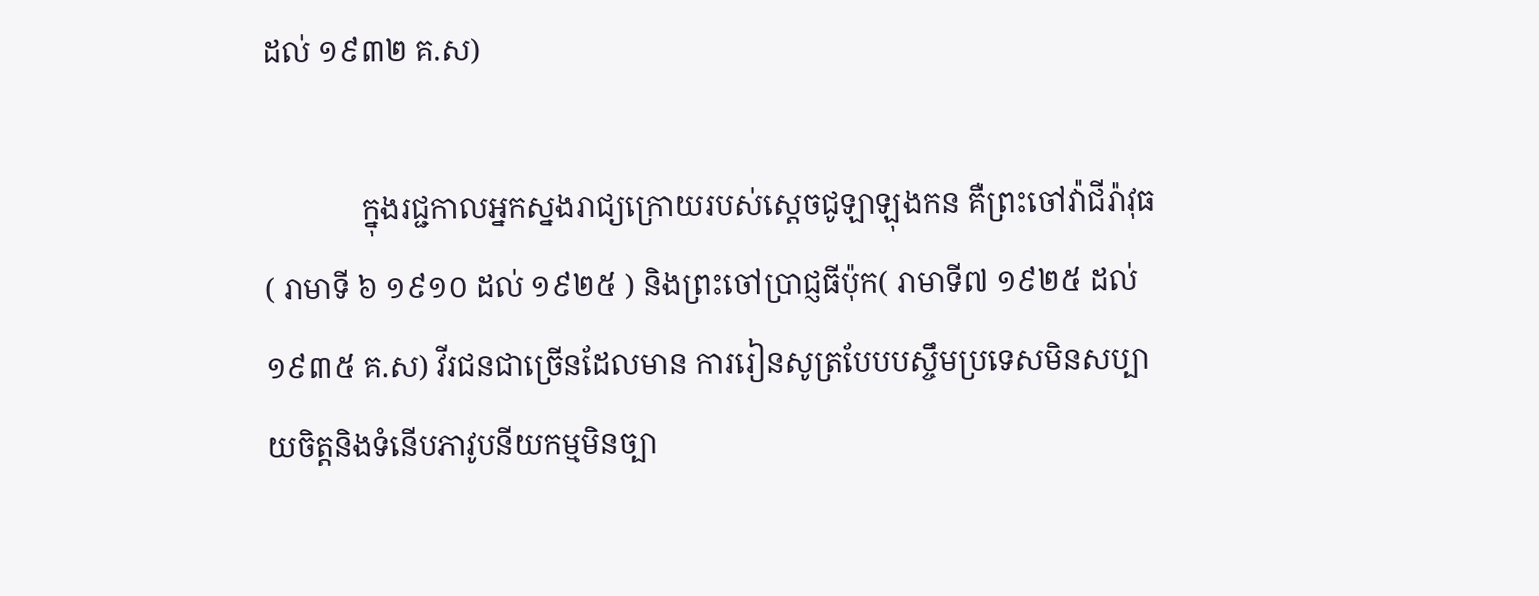ដល់ ១៩៣២ គ.ស)

             ក្នុងរជ្ជកាលអ្នកស្នងរាជ្យក្រោយរបស់ស្តេចជូឡាឡុងកន គឺព្រះចៅវ៉ាជីរ៉ាវុធ( រាមាទី ៦ ១៩១០ ដល់ ១៩២៥ ) និងព្រះចៅប្រាជ្ញធីប៉ុក( រាមាទី៧ ១៩២៥ ដល់ ១៩៣៥ គ.ស) វីរជនជាច្រើនដែលមាន ការរៀនសូត្របែបបស្ចឹមប្រទេសមិនសប្បាយចិត្តនិងទំនើបភាវូបនីយកម្មមិនច្បា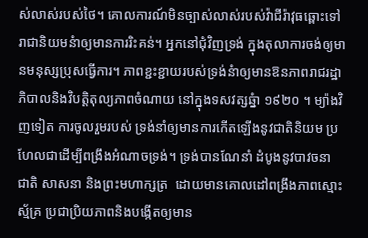ស់លាស់របស់ថៃ។ គោលការណ៍មិនច្បាស់លាស់របស់វ៉ាជីរ៉ាវុធឆ្ពោះទៅរាជានិយមនំាឲ្យមានការរិះគន់។ អ្នកនៅជុំវិញទ្រង់ ក្នុងតុលាការចង់ឲ្យមានមនុស្សប្រុសធ្វើការ។ ភាពខ្ជះខ្ជាយរបស់ទ្រង់នំាឲ្យមានឱនភាពរាជរដ្ឋាភិបាលនិងវិបត្តិតុល្យភាពចំណាយ នៅក្នុងទសវត្សឆ្នំា ១៩២០ ។ ម្យ៉ាងវិញទៀត ការចូលរួមរបស់ ទ្រង់នាំឲ្យមានការកើតឡើងនូវជាតិនិយម ប្រហែលជាដើម្បីពង្រឹងអំណាចទ្រង់។ ទ្រង់បានណែនាំ ដំបូងនូវបាវចនា ជាតិ សាសនា និងព្រះមហាក្សត្រ  ដោយមានគោលដៅពង្រឹងភាពស្មោះស្ម័គ្រ ប្រជាប្រិយភាពនិងបង្កើតឲ្យមាន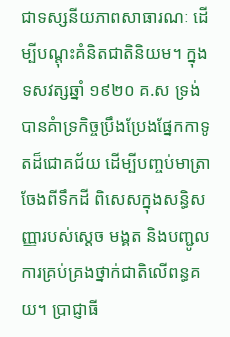ជាទស្សនីយភាពសាធារណៈ ដើម្បីបណ្តុះគំនិតជាតិនិយម។ ក្នុងទសវត្សឆ្នាំ ១៩២០ គ.ស ទ្រង់បានគំាទ្រកិច្ចប្រឹងប្រែងផ្នែកកាទូតដ៏ជោគជ័យ ដើម្បីបញ្ចប់មាត្រាចែងពីទឹកដី ពិសេសក្នុងសន្ធិសញ្ញារបស់ស្តេច មង្គត និងបញ្ជូលការគ្រប់គ្រងថ្នាក់ជាតិលើពន្ធគយ។ ប្រាជ្ញាធី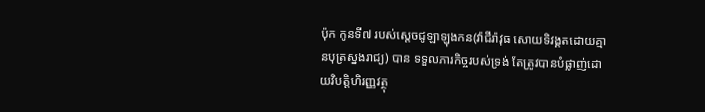ប៉ុក កូនទី៧ របស់ស្តេចជូឡាឡុងកន(វ៉ាជីរ៉ាវុធ សោយទិវង្គតដោយគ្មានបុត្រស្នងរាជ្យ) បាន ទទួលភារកិច្ចរបស់ទ្រង់ តែត្រូវបានបំផ្លាញ់ដោយវិបត្តិហិរញ្ញវត្ថុ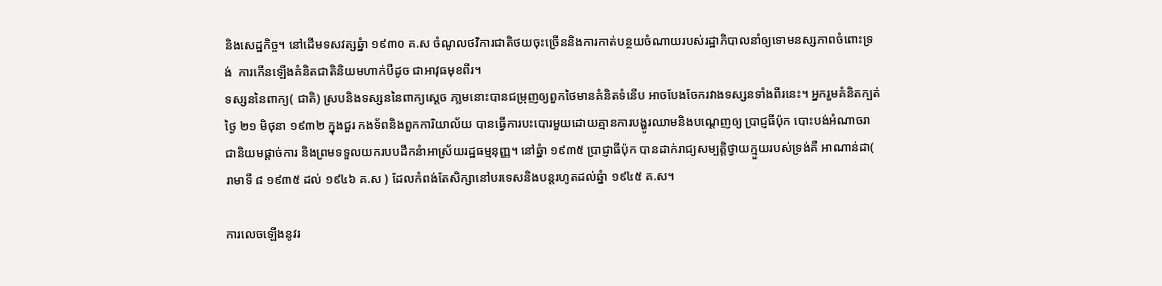និងសេដ្ឋកិច្ច។ នៅដើមទសវត្សឆ្នំា ១៩៣០ គ.ស ចំណូលថវិការជាតិថយចុះច្រើននិងការកាត់បន្ថយចំណាយរបស់រដ្ឋាភិបាលនាំឲ្យទោមនស្សភាពចំពោះទ្រង់  ការកើនឡើងគំនិតជាតិនិយមហាក់បីដូច ជាអាវុធមុខពីរ។
ទស្សននៃពាក្យ( ជាតិ) ស្របនិងទស្សននៃពាក្យស្តេច ភា្លមនោះបានជម្រុញឲ្យពួកថៃមានគំនិតទំនើប អាចបែងចែករវាងទស្សនទាំងពីរនេះ។ អ្នករួមគំនិតក្បត់ថ្ងៃ ២១ មិថុនា ១៩៣២ ក្នុងជួរ កងទ័ពនិងពួកការិយាល័យ បានធ្វើការបះបោរមួយដោយគ្មានការបង្ហូរឈាមនិងបណ្តេញឲ្យ ប្រាជ្ញធីប៉ុក បោះបង់អំណាចរាជានិយមផ្តាច់ការ និងព្រមទទួលយករបបដឹកនំាអាស្រ័យរដ្ឋធម្មនុញ្ញ។ នៅឆ្នំា ១៩៣៥ ប្រាជ្ញាធីប៉ុក បានដាក់រាជ្យសម្បត្តិថ្វាយក្មួយរបស់ទ្រង់គឺ អាណាន់ដា( រាមាទី ៨ ១៩៣៥ ដល់ ១៩៤៦ គ.ស ) ដែលកំពង់តែសិក្សានៅបរទេសនិងបន្តរហូតដល់ឆ្នំា ១៩៤៥ គ.ស។

ការលេចឡើងនូវរ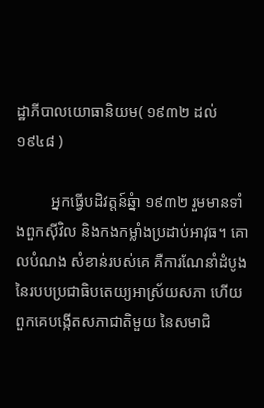ដ្ឋាភីបាលយោធានិយម( ១៩៣២ ដល់ ១៩៤៨ )

         អ្នកធ្វើបដិវត្តន៍ឆ្នំា ១៩៣២ រួមមានទាំងពួកស៊ីវិល និងកងកម្លាំងប្រដាប់អាវុធ។ គោលបំណង សំខាន់របស់គេ គឺការណែនាំដំបូងនៃរបបប្រជាធិបតេយ្យអាស្រ័យសភា ហើយពួកគេបង្កើតសភាជាតិមួយ នៃសមាជិ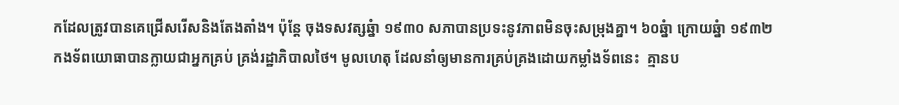កដែលត្រូវបានគេជ្រើសរើសនិងតែងតាំង។ ប៉ុន្តែ ចុងទសវត្សឆ្នំា ១៩៣០ សភាបានប្រទះនូវភាពមិនចុះសម្រុងគ្នា។ ៦០ឆ្នំា ក្រោយឆ្នំា ១៩៣២ កងទ័ពយោធាបានក្លាយជាអ្នកគ្រប់ គ្រង់រដ្ឋាភិបាលថៃ។ មូលហេតុ ដែលនាំឲ្យមានការគ្រប់គ្រងដោយកម្លាំងទ័ពនេះ  គ្មានប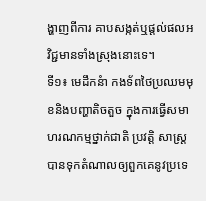ង្ហាញពីការ គាបសង្កត់ឬផ្តល់ផលអវិជ្ជមានទាំងស្រុងនោះទេ។
ទី១៖ មេដឹកនំា កងទ័ពថៃប្រឈមមុខនិងបញ្ហាតិចតួច ក្នុងការធ្វើសមាហរណកម្មថ្នាក់ជាតិ ប្រវត្តិ សាស្រ្តបានទុកតំណាលឲ្យពួកគេនូវប្រទេ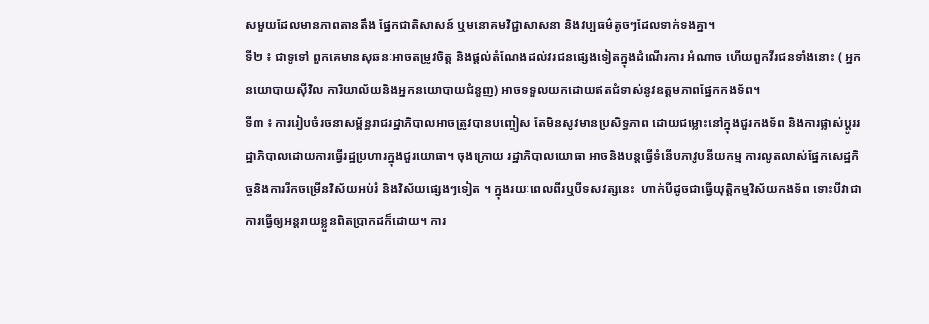សមួយដែលមានភាពតានតឹង ផ្នែកជាតិសាសន៍ ឬមនោគមវិជ្ជាសាសនា និងវប្បធម៌តូចៗដែលទាក់ទងគ្នា។
ទី២ ៖ ជាទូទៅ ពួកគេមានសុឆនៈអាចតម្រូវចិត្ត និងផ្តល់តំណែងដល់វរជនផ្សេងទៀតក្នុងដំណើរការ អំណាច ហើយពួកវីរជនទាំងនោះ ( អ្នកនយោបាយស៊ីវិល ការិយាល័យនិងអ្នកនយោបាយជំនួញ) អាចទទួលយកដោយឥតជំទាស់នូវឧត្តមភាពផ្នែកកងទ័ព។
ទី៣ ៖ ការរៀបចំរចនាសម្ព័ន្ធរាជរដ្ឋាភិបាលអាចត្រូវបានបញ្ចៀស តែមិនសូវមានប្រសិទ្ធភាព ដោយជម្លោះនៅក្នុងជួរកងទ័ព និងការផ្លាស់ប្តូររដ្ឋាភិបាលដោយការធ្វើរដ្ឋប្រហារក្នុងជួរយោធា។ ចុងក្រោយ រដ្ឋាភិបាលយោធា អាចនិងបន្តធ្វើទំនើបភាវូបនីយកម្ម ការលូតលាស់ផ្នែកសេដ្ឋកិច្ចនិងការរីកចម្រើនវិស័យអប់រំ និងវិស័យផ្សេងៗទៀត ។ ក្នុងរយៈពេលពីរឬបីទសវត្សនេះ  ហាក់បីដូចជាធ្វើយុត្តិកម្មវិស័យកងទ័ព ទោះបីវាជាការធ្វើឲ្យអន្តរាយខ្លួនពិតប្រាកដក៏ដោយ។ ការ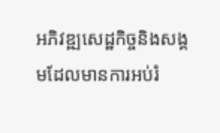អភិវឌ្ឍសេដ្ឋកិច្ចនិងសង្គមដែលមានការអប់រំ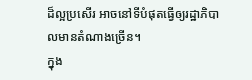ដ៏ល្អប្រសើរ អាចនៅទីបំផុតធ្វើឲ្យរដ្ឋាភិបាលមានតំណាងច្រើន។
ក្នុង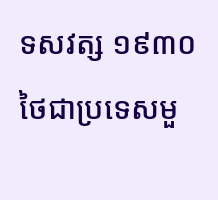ទសវត្ស ១៩៣០ ថៃជាប្រទេសមួ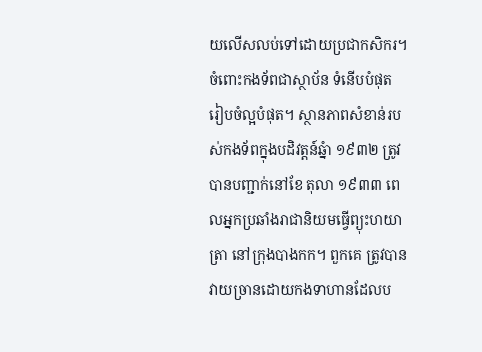យលើសលប់ទៅដោយប្រជាកសិករ។ ចំពោះកងទ័ពជាស្ថាប័ន ទំនើបបំផុត រៀបចំល្អបំផុត។ ស្ថានភាពសំខាន់របស់កងទ័ពក្នុងបដិវត្តន៍ឆ្នំា ១៩៣២ ត្រូវបានបញ្ជាក់នៅខែ តុលា ១៩៣៣ ពេលអ្នកប្រឆាំងរាជានិយមធ្វើព្យុះហយាត្រា នៅក្រុងបាងកក។ ពួកគេ ត្រូវបានវាយច្រានដោយកងទាហានដែលប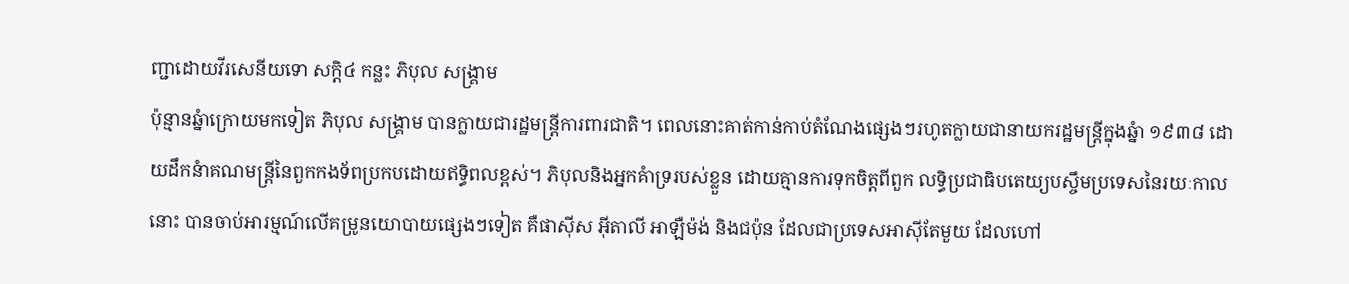ញ្ជាដោយវីរសេនីយទោ សក្តិ៤ កន្លះ ភិបុល សង្រ្គាម
ប៉ុន្មានឆ្នំាក្រោយមកទៀត ភិបុល សង្រ្គាម បានក្លាយជារដ្ឋមន្រ្តីការពារជាតិ។ ពេលនោះគាត់កាន់កាប់តំណែងផ្សេងៗរហូតក្លាយជានាយករដ្ឋមន្រ្តីក្នុងឆ្នំា ១៩៣៨ ដោយដឹកនំាគណមន្រ្តីនៃពួកកងទ័ពប្រកបដោយឥទ្ធិពលខ្ពស់។ ភិបុលនិងអ្នកគំាទ្ររបស់ខ្លួន ដោយគ្មានការទុកចិត្តពីពួក លទ្ធិប្រជាធិបតេយ្យបស្ចឹមប្រទេសនៃរយៈកាលនោះ បានចាប់អារម្មណ៍លើគម្រូនយោបាយផ្សេងៗទៀត គឺផាស៊ីស អ៊ីតាលី អាឡឺម៉ង់ និងជប៉ុន ដែលជាប្រទេសអាស៊ីតែមួយ ដែលហៅ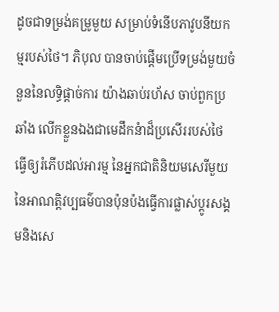ដូចជាទម្រង់គម្រូមួយ សម្រាប់ទំនើបភាវូបនីយកម្មរបស់ថៃ។ ភិបុល បានចាប់ផ្តើមប្រើទម្រង់មួយចំនួននៃលទ្ធិផ្តាច់ការ យ៉ាងឆាប់រហ័ស ចាប់ពួកប្រឆាំង លើកខ្លួនឯងជាមេដឹកនំាដ៏ប្រសើររបស់ថៃ ធ្វើឲ្យរំភើបដល់អារម្ម នៃអ្នកជាតិនិយមសេរីមួយនៃអាណត្តិវប្បធម៌បានប៉ុនប៉ងធ្វើការផ្លាស់ប្តូរសង្គមនិងសេ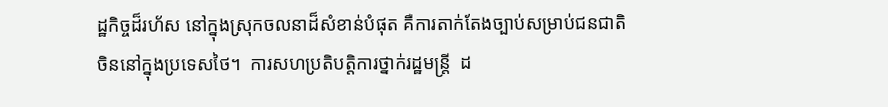ដ្ឋកិច្ចដ៏រហ័ស នៅក្នុងស្រុកចលនាដ៏សំខាន់បំផុត គឺការតាក់តែងច្បាប់សម្រាប់ជនជាតិចិននៅក្នុងប្រទេសថៃ។  ការសហប្រតិបត្តិការថ្នាក់រដ្ឋមន្រ្តី  ដ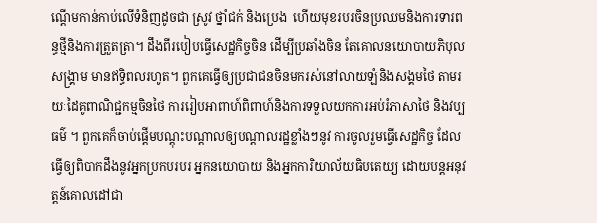ណ្តើមកាន់កាប់លើទំនិញដូចជា ស្រូវ ថ្នាំជក់ និងប្រេង  ហើយមុខរបរចិនប្រឈមនិងការទារពន្ធថ្មីនិងការត្រួតត្រា។ ដឹងពីរបៀបធ្វើសេដ្ឋកិច្ចចិន ដើម្បីប្រឆាំងចិន តែគោលនយោបាយភិបុលសង្រ្គាម មានឥទ្ធិពលរហូត។ ពួកគេធ្វើឲ្យប្រជាជនចិនមករស់នៅលាយឡំនិងសង្គមថៃ តាមរយៈដៃគូពាណិជ្ជកម្មចិនថៃ ការរៀបអាពាហ៍ពិពាហ៍និងការទទួលយកការអប់រំភាសាថៃ និងវប្បធម៌ ។ ពួកគេក៏ចាប់ផ្តើមបណ្តុះបណ្តាលឲ្យបណ្តាលរដ្ឋខ្លាំងៗនូវ ការចូលរួមធ្វើសេដ្ឋកិច្ច ដែលធ្វើឲ្យពិបាកដឹងនូវអ្នកប្រកបរបរ អ្នកនយោបាយ និងអ្នកការិយាល័យធិបតេយ្យ ដោយបន្តអនុវត្តន៍គោលដៅជា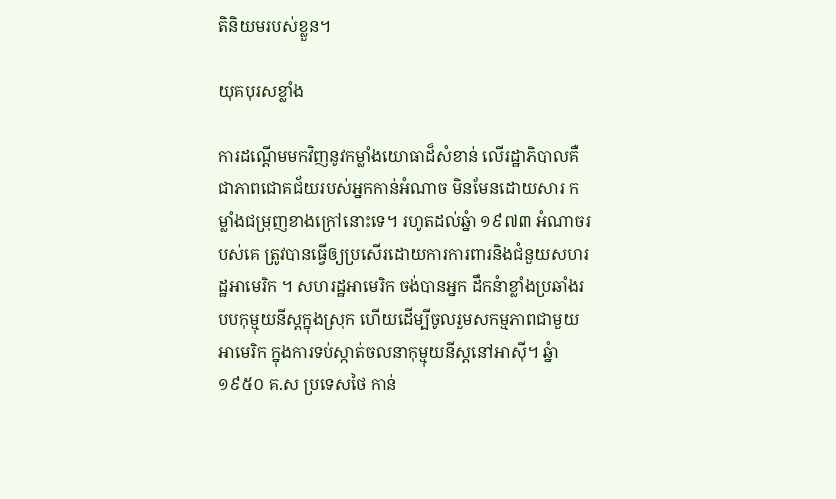តិនិយមរបស់ខ្លួន។

យុគបុរសខ្លាំង

ការដណ្តើមមកវិញនូវកម្លាំងយោធាដ៏សំខាន់ លើរដ្ឋាភិបាលគឺជាភាពជោគជ័យរបស់អ្នកកាន់អំណាច មិនមែនដោយសារ កម្លាំងជម្រុញខាងក្រៅនោះទេ។ រហូតដល់ឆ្នំា ១៩៧៣ អំណាចរបស់គេ ត្រូវបានធ្វើឲ្យប្រសើរដោយការការពារនិងជំនួយសហរដ្ឋអាមេរិក ។ សហរដ្ឋអាមេរិក ចង់បានអ្នក ដឹកនំាខ្លាំងប្រឆាំងរបបកុម្មុយនីស្តក្នុងស្រុក ហើយដើម្បីចូលរួមសកម្មភាពជាមួយអាមេរិក ក្នុងការទប់ស្កាត់ចលនាកុម្មុយនីស្តនៅអាស៊ី។ ឆ្នំា ១៩៥០ គ.ស ប្រទេសថៃ កាន់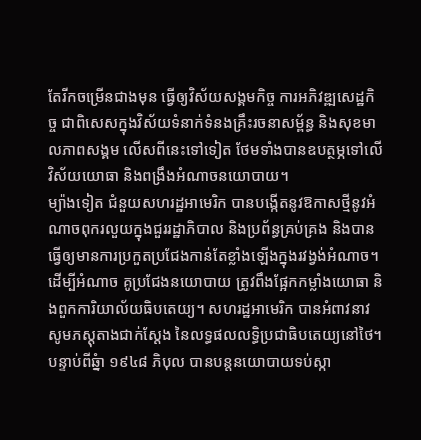តែរីកចម្រើនជាងមុន ធ្វើឲ្យវិស័យសង្គមកិច្ច ការអភិវឌ្ឍសេដ្ឋកិច្ច ជាពិសេសក្នុងវិស័យទំនាក់ទំនងគ្រឹះរចនាសម្ព័ន្ធ និងសុខមាលភាពសង្គម លើសពីនេះទៅទៀត ថែមទាំងបានឧបត្ថម្ភទៅលើវិស័យយោធា និងពង្រឹងអំណាចនយោបាយ។
ម្យ៉ាងទៀត ជំនួយសហរដ្ឋអាមេរិក បានបង្កើតនូវឱកាសថ្មីនូវអំណាចពុករលួយក្នុងជួររដ្ឋាភិបាល និងប្រព័ន្ធគ្រប់គ្រង និងបានធ្វើឲ្យមានការប្រកួតប្រជែងកាន់តែខ្លាំងឡើងក្នុងរវង្វង់អំណាច។ ដើម្បីអំណាច គូប្រជែងនយោបាយ ត្រូវពឹងផ្អែកកម្លាំងយោធា និងពួកការិយាល័យធិបតេយ្យ។ សហរដ្ឋអាមេរិក បានអំពាវនាវ សូមភស្តុតាងជាក់ស្តែង នៃលទ្ធផលលទ្ធិប្រជាធិបតេយ្យនៅថៃ។ បន្ទាប់ពីឆ្នំា ១៩៤៨ ភិបុល បានបន្តនយោបាយទប់ស្កា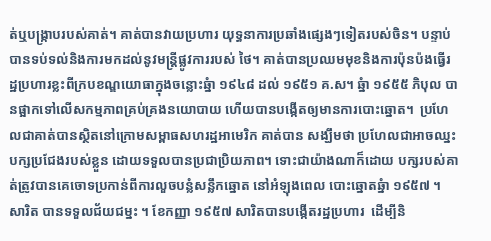ត់ឬបង្រ្កាបរបស់គាត់។ គាត់បានវាយប្រហារ យុទ្ធនាការប្រឆាំងផ្សេងៗទៀតរបស់ចិន។ បន្ទាប់បានទប់ទល់និងការមកដល់នូវមន្រ្តីផ្លូវការរបស់ ថៃ។ គាត់បានប្រឈមមុខនិងការប៉ុនប៉ងធ្វើរដ្ឋប្រហារខ្លះពីក្របខណ្ឌយោធាក្នុងចន្លោះឆ្នំា ១៩៤៨ ដល់ ១៩៥១ គ.ស។ ឆ្នំា ១៩៥៥ ភិបុល បានផ្អាកទៅលើសកម្មភាពគ្រប់គ្រងនយោបាយ ហើយបានបង្កើតឲ្យមានការបោះឆ្នោត។  ប្រហែលជាគាត់បានស្ថិតនៅក្រោមសម្ពាធសហរដ្ឋអាមេរិក គាត់បាន សង្ឃឹមថា ប្រហែលជាអាចឈ្នះបក្សប្រជែងរបស់ខ្លួន ដោយទទួលបានប្រជាប្រិយភាព។ ទោះជាយ៉ាងណាក៏ដោយ បក្សរបស់គាត់ត្រូវបានគេចោទប្រកាន់ពីការលួចបន្លំសន្លឹកឆ្នោត នៅអំឡុងពេល បោះឆ្នោតឆ្នំា ១៩៥៧ ។ សារិត បានទទួលជ័យជម្នះ ។ ខែកញ្ញា ១៩៥៧ សារិតបានបង្កើតរដ្ឋប្រហារ  ដើម្បីនិ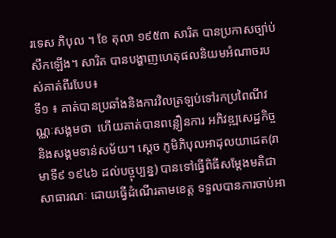រទេស ភិបុល ។ ខែ តុលា ១៩៥៣ សារិត បានប្រកាសច្បា់ប់សឹកឡើង។ សារិត បានបង្ហាញហេតុផលនិយមអំណាចរបស់គាត់ពីរបែប៖
ទី១ ៖ គាត់បានប្រឆាំងនិងការវិលត្រឡប់ទៅរកប្រពៃណីវណ្ណៈសង្គមថា  ហើយគាត់បានពន្លឿនការ អភិវឌ្ឍសេដ្ឋកិច្ច និងសង្គមទាន់សម័យ។ ស្តេច ភូមិភិបុលអាដុលយាដេត(រាមាទី៩ ១៩៤៦ ដល់បច្ចុប្បន្ន) បានទៅធ្វើពិធីសម្តែងមតិជាសាធារណៈ ដោយធ្វើដំណើរតាមខេត្ត ទទួលបានការចាប់អា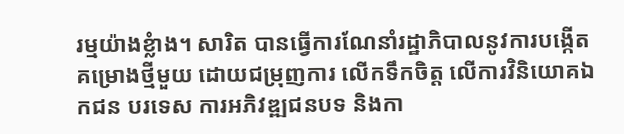រម្មយ៉ាងខ្លំាង។ សារិត បានធ្វើការណែនាំរដ្ឋាភិបាលនូវការបង្កើតគម្រោងថ្មីមួយ ដោយជម្រុញការ លើកទឹកចិត្ត លើការវិនិយោគឯកជន បរទេស ការអភិវឌ្ឍជនបទ និងកា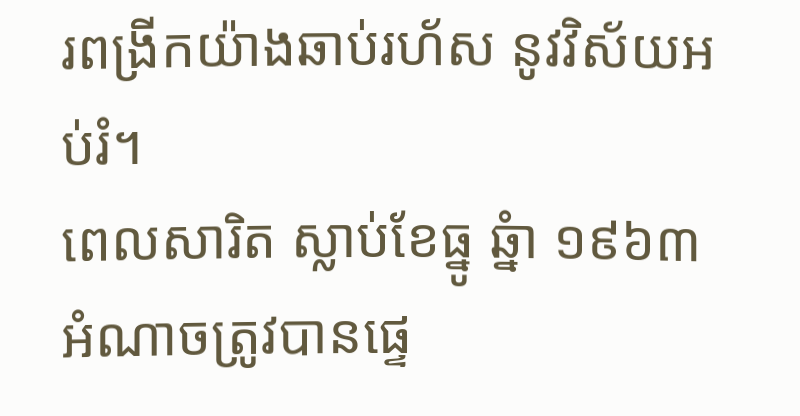រពង្រីកយ៉ាងឆាប់រហ័ស នូវវិស័យអប់រំ។
ពេលសារិត ស្លាប់ខែធ្នូ ឆ្នំា ១៩៦៣ អំណាចត្រូវបានផ្ទេ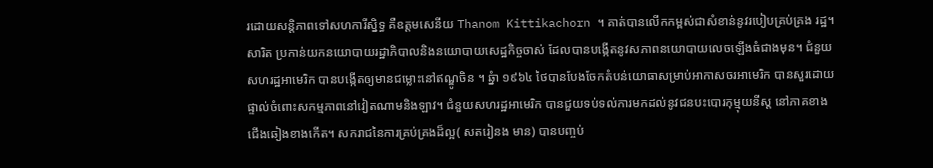រដោយសន្តិភាពទៅសហការីស្និទ្ធ គឺឧត្តមសេនីយ Thanom Kittikachorn ។ គាត់បានលើកកម្ពស់ជាសំខាន់នូវរបៀបគ្រប់គ្រង រដ្ឋ។ សារិត ប្រកាន់យកនយោបាយរដ្ឋាភិបាលនិងនយោបាយសេដ្ឋកិច្ចចាស់ ដែលបានបង្កើតនូវសភាពនយោបាយលេចឡើងធំជាងមុន។ ជំនួយសហរដ្ឋអាមេរិក បានបង្កើតឲ្យមានជម្លោះនៅឥណ្ឌូចិន ។ ឆ្នំា ១៩៦៤ ថៃបានបែងចែកតំបន់យោធាសម្រាប់អាកាសចរអាមេរិក បានសួរដោយផ្ទាល់ចំពោះសកម្មភាពនៅវៀតណាមនិងឡាវ។ ជំនួយសហរដ្ឋអាមេរិក បានជួយទប់ទល់ការមកដល់នូវជនបះបោរកុម្មុយនីស្ត នៅភាគខាងជើងឆៀងខាងកើត។ សករាជនៃការគ្រប់គ្រងដ៏ល្អ( សតរៀនង មាន) បានបញ្ចប់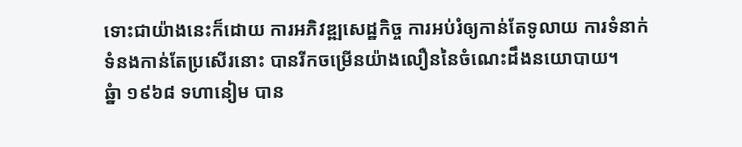ទោះជាយ៉ាងនេះក៏ដោយ ការអភិវឌ្ឍសេដ្ឋកិច្ច ការអប់រំឲ្យកាន់តែទូលាយ ការទំនាក់ទំនងកាន់តែប្រសើរនោះ បានរីកចម្រើនយ៉ាងលឿននៃចំណេះដឹងនយោបាយ។
ឆ្នំា ១៩៦៨ ទហានៀម បាន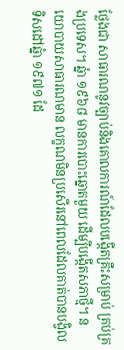ថ្លែងជា សាធារណនូវច្បាប់និងគោលការណ៍ដែលបង្កើតគ្រឹះសម្រាប់ គ្រប់គ្រងប្រទេស។ ឆ្នំា ១៩៦៨ មានការបោះឆ្នោតមួយ ដើម្បីបង្កើតសភាថ្មី។ នយោបាយសាធារណមាន លក្ខណមិនប្រសើរនៅពេលដែលគាត់បានបង្វិលទិសដៅឆ្នំា ១៩៧១ ដែ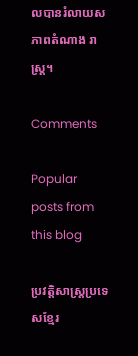លបានរំលាយសភាពតំណាង រាស្រ្ត។

Comments

Popular posts from this blog

ប្រវត្តិសាស្រ្តប្រទេសខ្មែរ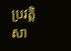ប្រវត្តិសា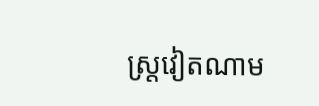ស្រ្តវៀតណាម